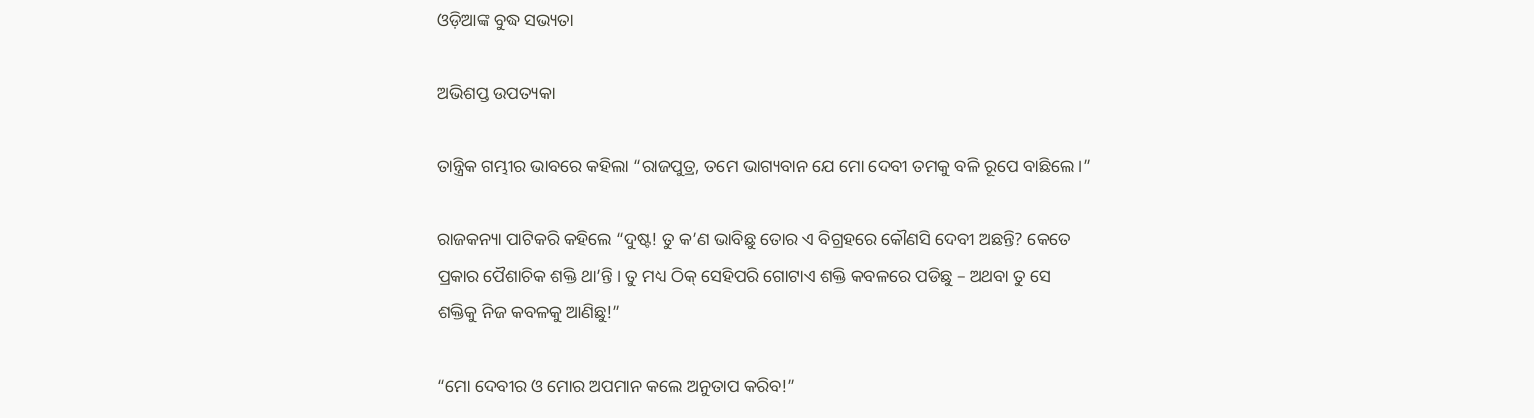ଓଡ଼ିଆଙ୍କ ବୁଦ୍ଧ ସଭ୍ୟତା

ଅଭିଶପ୍ତ ଉପତ୍ୟକା

ତାନ୍ତ୍ରିକ ଗମ୍ଭୀର ଭାବରେ କହିଲା “ରାଜପୁତ୍ର, ତମେ ଭାଗ୍ୟବାନ ଯେ ମୋ ଦେବୀ ତମକୁ ବଳି ରୂପେ ବାଛିଲେ ।”

ରାଜକନ୍ୟା ପାଟିକରି କହିଲେ “ଦୁଷ୍ଟ! ତୁ କ’ଣ ଭାବିଛୁ ତୋର ଏ ବିଗ୍ରହରେ କୌଣସି ଦେବୀ ଅଛନ୍ତି? କେତେ ପ୍ରକାର ପୈଶାଚିକ ଶକ୍ତି ଥା’ନ୍ତି । ତୁ ମଧ୍ୟ ଠିକ୍ ସେହିପରି ଗୋଟାଏ ଶକ୍ତି କବଳରେ ପଡିଛୁ – ଅଥବା ତୁ ସେ ଶକ୍ତିକୁ ନିଜ କବଳକୁ ଆଣିଛୁ!”

“ମୋ ଦେବୀର ଓ ମୋର ଅପମାନ କଲେ ଅନୁତାପ କରିବ!”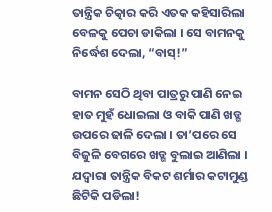ତାନ୍ତ୍ରିକ ଚିତ୍କାର କରି ଏତକ କହିସାରିଲା ବେଳକୁ ପେଚା ଡାକିଲା । ସେ ବାମନକୁ ନିର୍ଦ୍ଧେଶ ଦେଲା, “ବାସ୍!”

ବାମନ ସେଠି ଥିବା ପାତ୍ରରୁ ପାଣି ନେଇ ହାତ ମୁହଁ ଧୋଇଲା ଓ ବାକି ପାଣି ଖଡ୍ଗ ଉପରେ ଢାଳି ଦେଲା । ତା’ପରେ ସେ ବିଜୁଳି ବେଗରେ ଖଡ୍ଗ ବୁଲାଇ ଆଣିଲା । ଯଦ୍ୱାରା ତାନ୍ତ୍ରିକ ବିକଟ ଶର୍ମାର କଟାମୁଣ୍ଡ ଛିଟିକି ପଡିଲା!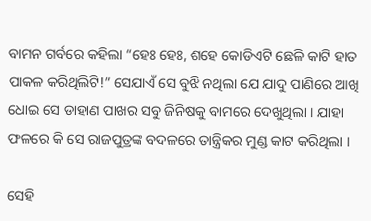ବାମନ ଗର୍ବରେ କହିଲା “ହେଃ ହେଃ, ଶହେ କୋଡିଏଟି ଛେଳି କାଟି ହାତ ପାକଳ କରିଥିଲିଟି!” ସେଯାଏଁ ସେ ବୁଝି ନଥିଲା ଯେ ଯାଦୁ ପାଣିରେ ଆଖି ଧୋଇ ସେ ଡାହାଣ ପାଖର ସବୁ ଜିନିଷକୁ ବାମରେ ଦେଖୁଥିଲା । ଯାହା ଫଳରେ କି ସେ ରାଜପୁତ୍ରଙ୍କ ବଦଳରେ ତାନ୍ତ୍ରିକର ମୁଣ୍ଡ କାଟ କରିଥିଲା ।

ସେହି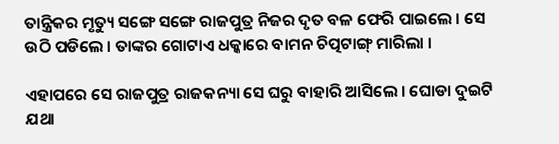ତାନ୍ତ୍ରିକର ମୃତ୍ୟୁ ସଙ୍ଗେ ସଙ୍ଗେ ରାଜପୁତ୍ର ନିଜର ଦୃତ ବଳ ଫେରି ପାଇଲେ । ସେ ଉଠି ପଡିଲେ । ତାଙ୍କର ଗୋଟାଏ ଧକ୍କାରେ ବାମନ ଚିତ୍ପଟାଙ୍ଗ୍ ମାରିଲା ।

ଏହାପରେ ସେ ରାଜପୁତ୍ର ରାଜକନ୍ୟା ସେ ଘରୁ ବାହାରି ଆସିଲେ । ଘୋଡା ଦୁଇଟି ଯଥା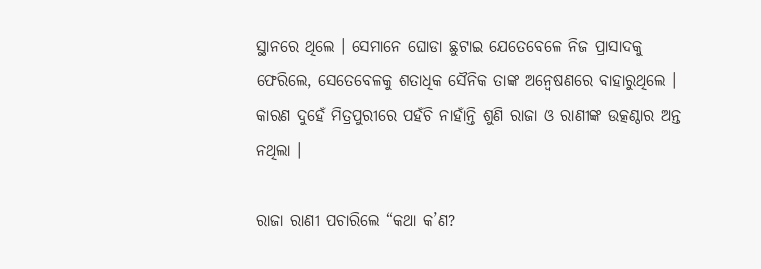ସ୍ଥାନରେ ଥିଲେ । ସେମାନେ ଘୋଡା ଛୁଟାଇ ଯେତେବେଳେ ନିଜ ପ୍ରାସାଦକୁ ଫେରିଲେ, ସେତେବେଳକୁ ଶତାଧିକ ସୈନିକ ତାଙ୍କ ଅନ୍ୱେଷଣରେ ବାହାରୁଥିଲେ । କାରଣ ଦୁହେଁ ମିତ୍ରପୁରୀରେ ପହଁଚି ନାହାଁନ୍ତି ଶୁଣି ରାଜା ଓ ରାଣୀଙ୍କ ଉତ୍କଣ୍ଠାର ଅନ୍ତ ନଥିଲା ।

ରାଜା ରାଣୀ ପଚାରିଲେ “କଥା କ’ଣ?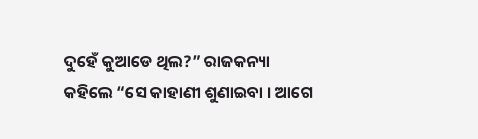ଦୁହେଁ କୁଆଡେ ଥିଲ?” ରାଜକନ୍ୟା କହିଲେ “ସେ କାହାଣୀ ଶୁଣାଇବା । ଆଗେ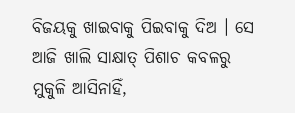ବିଜୟକୁ ଖାଇବାକୁ ପିଇବାକୁ ଦିଅ । ସେ ଆଜି ଖାଲି ସାକ୍ଷାତ୍ ପିଶାଚ କବଳରୁ ମୁକୁଳି ଆସିନାହିଁ,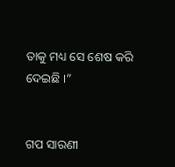ତାକୁ ମଧ୍ୟ ସେ ଶେଷ କରି ଦେଇଛି ।”


ଗପ ସାରଣୀ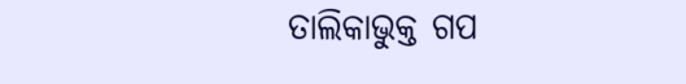ତାଲିକାଭୁକ୍ତ ଗପ